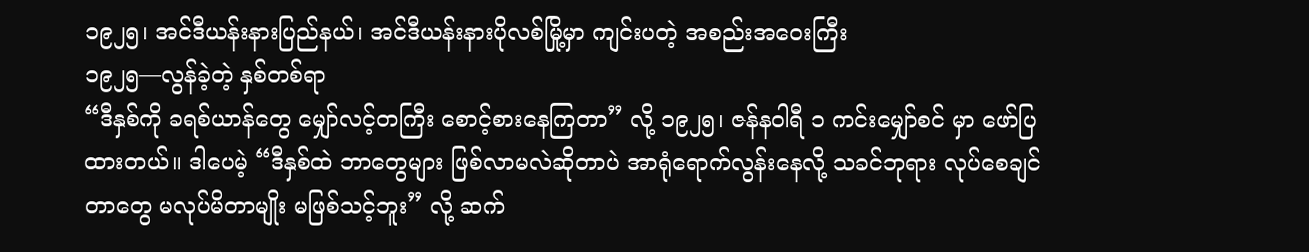၁၉၂၅၊ အင်ဒီယန်းနားပြည်နယ်၊ အင်ဒီယန်းနားပိုလစ်မြို့မှာ ကျင်းပတဲ့ အစည်းအဝေးကြီး
၁၉၂၅—လွန်ခဲ့တဲ့ နှစ်တစ်ရာ
“ဒီနှစ်ကို ခရစ်ယာန်တွေ မျှော်လင့်တကြီး စောင့်စားနေကြတာ” လို့ ၁၉၂၅၊ ဇန်နဝါရီ ၁ ကင်းမျှော်စင် မှာ ဖော်ပြထားတယ်။ ဒါပေမဲ့ “ဒီနှစ်ထဲ ဘာတွေများ ဖြစ်လာမလဲဆိုတာပဲ အာရုံရောက်လွန်းနေလို့ သခင်ဘုရား လုပ်စေချင်တာတွေ မလုပ်မိတာမျိုး မဖြစ်သင့်ဘူး” လို့ ဆက်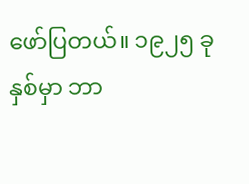ဖော်ပြတယ်။ ၁၉၂၅ ခုနှစ်မှာ ဘာ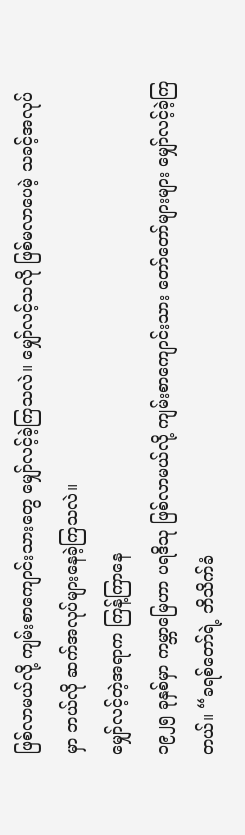ဖြစ်လာမယ်လို့ ကျမ်းစာကျောင်းသားတွေ မျှော်လင့်ခဲ့ကြသလဲ။ မျှော်လင့်သလို ဖြစ်မလာပေမဲ့ သခင့်အလုပ်မှာ ဘယ်လို ဆက်အလုပ်များနေခဲ့ကြသလဲ။
မျှော်လင့်တဲ့အရာက ကြန့်ကြာနေ
၁၉၂၅ ခုနှစ်မှာ ကမ္ဘာမြေဟာ ပရဒိသု ဖြစ်လာမယ်လို့ ကျမ်းစာကျောင်းသား တော်တော်များများ မျှော်လင့်ခဲ့ကြတယ်။ “ခရစ်တော်ရဲ့ ဘိသိက်ခံ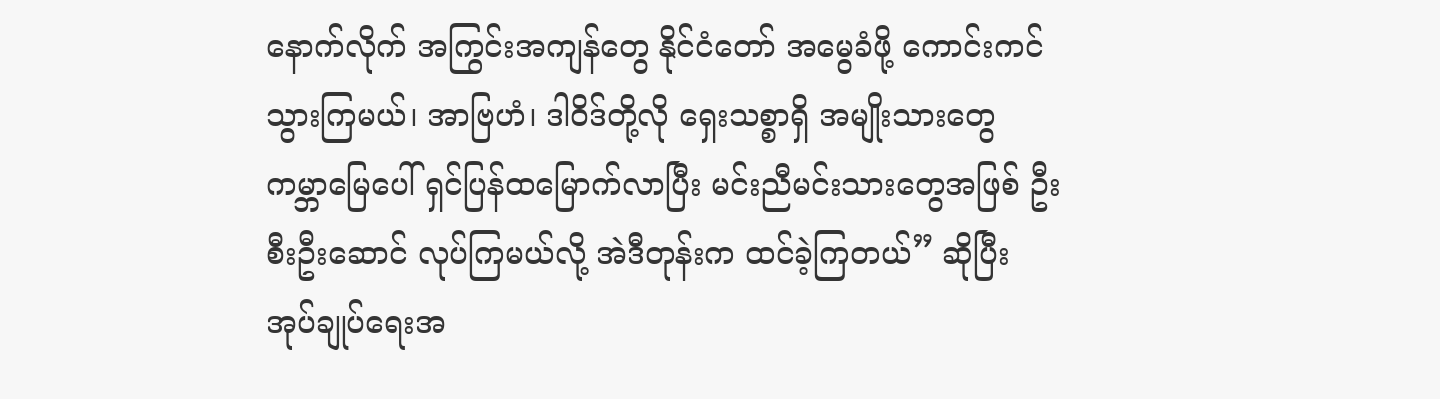နောက်လိုက် အကြွင်းအကျန်တွေ နိုင်ငံတော် အမွေခံဖို့ ကောင်းကင်သွားကြမယ်၊ အာဗြဟံ၊ ဒါဝိဒ်တို့လို ရှေးသစ္စာရှိ အမျိုးသားတွေ ကမ္ဘာမြေပေါ် ရှင်ပြန်ထမြောက်လာပြီး မင်းညီမင်းသားတွေအဖြစ် ဦးစီးဦးဆောင် လုပ်ကြမယ်လို့ အဲဒီတုန်းက ထင်ခဲ့ကြတယ်” ဆိုပြီး အုပ်ချုပ်ရေးအ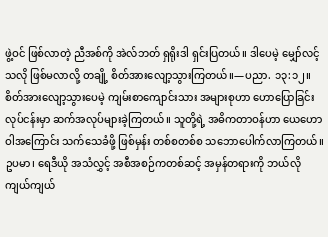ဖွဲ့ဝင် ဖြစ်လာတဲ့ ညီအစ်ကို အဲလ်ဘတ် ရှရိုးဒါ ရှင်းပြတယ်။ ဒါပေမဲ့ မျှော်လင့်သလို ဖြစ်မလာလို့ တချို့ စိတ်အားလျော့သွားကြတယ်။—ပညာ. ၁၃:၁၂။
စိတ်အားလျော့သွားပေမဲ့ ကျမ်းစာကျောင်းသား အများစုဟာ ဟောပြောခြင်းလုပ်ငန်းမှာ ဆက်အလုပ်များခဲ့ကြတယ်။ သူတို့ရဲ့ အဓိကတာဝန်ဟာ ယေဟောဝါအကြောင်း သက်သေခံဖို့ ဖြစ်မှန်း တစ်စတစ်စ သဘောပေါက်လာကြတယ်။ ဥပမာ၊ ရေဒီယို အသံလွှင့် အစီအစဉ်ကတစ်ဆင့် အမှန်တရားကို ဘယ်လို ကျယ်ကျယ်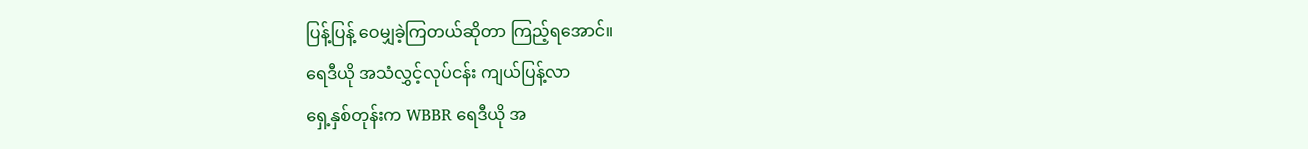ပြန့်ပြန့် ဝေမျှခဲ့ကြတယ်ဆိုတာ ကြည့်ရအောင်။
ရေဒီယို အသံလွှင့်လုပ်ငန်း ကျယ်ပြန့်လာ
ရှေ့နှစ်တုန်းက WBBR ရေဒီယို အ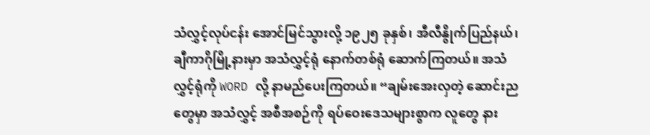သံလွှင့်လုပ်ငန်း အောင်မြင်သွားလို့ ၁၉၂၅ ခုနှစ်၊ အီလီနွိုက်ပြည်နယ်၊ ချီကာဂိုမြို့နားမှာ အသံလွှင့်ရုံ နောက်တစ်ရုံ ဆောက်ကြတယ်။ အသံလွှင့်ရုံကို WORD လို့ နာမည်ပေးကြတယ်။ “ချမ်းအေးလှတဲ့ ဆောင်းညတွေမှာ အသံလွှင့် အစီအစဉ်ကို ရပ်ဝေးဒေသများစွာက လူတွေ နား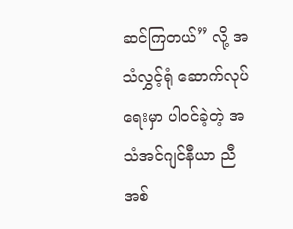ဆင်ကြတယ်” လို့ အသံလွှင့်ရုံ ဆောက်လုပ်ရေးမှာ ပါဝင်ခဲ့တဲ့ အသံအင်ဂျင်နီယာ ညီအစ်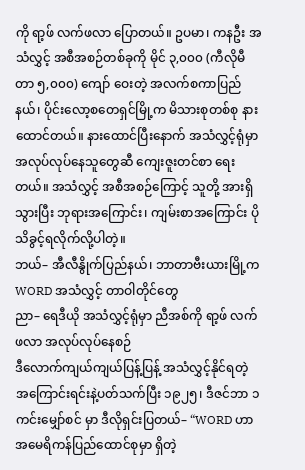ကို ရာ့ဖ် လက်ဖလာ ပြောတယ်။ ဥပမာ၊ ကနဦး အသံလွှင့် အစီအစဉ်တစ်ခုကို မိုင် ၃,၀၀၀ (ကီလိုမီတာ ၅,၀၀၀) ကျော် ဝေးတဲ့ အလက်စကာပြည်နယ်၊ ပိုင်းလော့စတေရှင်မြို့က မိသားစုတစ်စု နားထောင်တယ်။ နားထောင်ပြီးနောက် အသံလွှင့်ရုံမှာ အလုပ်လုပ်နေသူတွေဆီ ကျေးဇူးတင်စာ ရေးတယ်။ အသံလွှင့် အစီအစဉ်ကြောင့် သူတို့ အားရှိသွားပြီး ဘုရားအကြောင်း၊ ကျမ်းစာအကြောင်း ပိုသိခွင့်ရလိုက်လို့ပါတဲ့။
ဘယ်– အီလီနွိုက်ပြည်နယ်၊ ဘာတာဗီးယားမြို့က WORD အသံလွှင့် တာဝါတိုင်တွေ
ညာ– ရေဒီယို အသံလွှင့်ရုံမှာ ညီအစ်ကို ရာ့ဖ် လက်ဖလာ အလုပ်လုပ်နေစဉ်
ဒီလောက်ကျယ်ကျယ်ပြန့်ပြန့် အသံလွှင့်နိုင်ရတဲ့ အကြောင်းရင်းနဲ့ပတ်သက်ပြီး ၁၉၂၅၊ ဒီဇင်ဘာ ၁ ကင်းမျှော်စင် မှာ ဒီလိုရှင်းပြတယ်– “WORD ဟာ အမေရိကန်ပြည်ထောင်စုမှာ ရှိတဲ့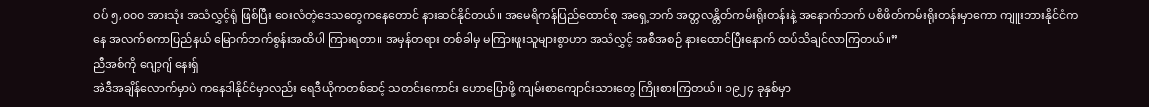ဝပ် ၅,၀၀၀ အားသုံး အသံလွှင့်ရုံ ဖြစ်ပြီး ဝေးလံတဲ့ဒေသတွေကနေတောင် နားဆင်နိုင်တယ်။ အမေရိကန်ပြည်ထောင်စု အရှေ့ဘက် အတ္တလန္တိတ်ကမ်းရိုးတန်းနဲ့ အနောက်ဘက် ပစိဖိတ်ကမ်းရိုးတန်းမှာကော ကျူးဘားနိုင်ငံကနေ အလက်စကာပြည်နယ် မြောက်ဘက်စွန်းအထိပါ ကြားရတာ။ အမှန်တရား တစ်ခါမှ မကြားဖူးသူများစွာဟာ အသံလွှင့် အစီအစဉ် နားထောင်ပြီးနောက် ထပ်သိချင်လာကြတယ်။”
ညီအစ်ကို ဂျော့ဂျ် နေးရှ်
အဲဒီအချိန်လောက်မှာပဲ ကနေဒါနိုင်ငံမှာလည်း ရေဒီယိုကတစ်ဆင့် သတင်းကောင်း ဟောပြောဖို့ ကျမ်းစာကျောင်းသားတွေ ကြိုးစားကြတယ်။ ၁၉၂၄ ခုနှစ်မှာ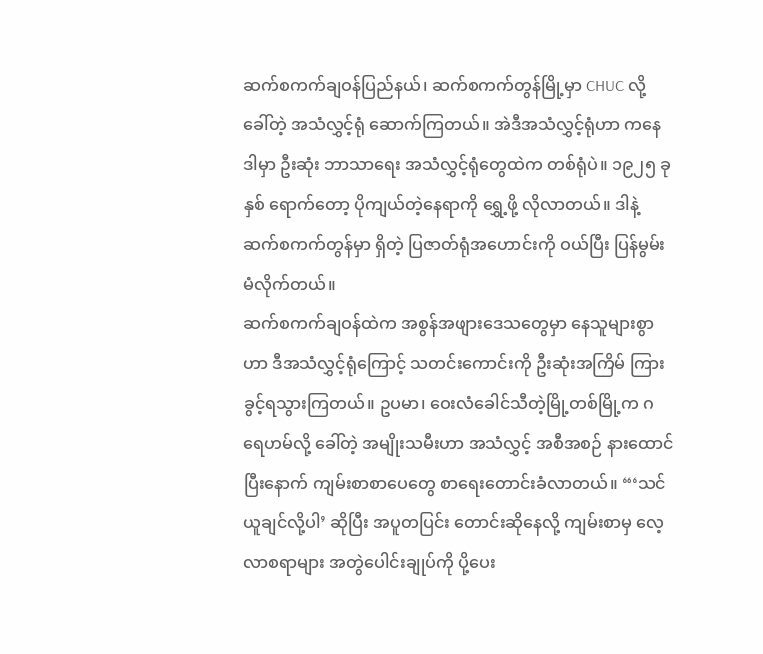ဆက်စကက်ချဝန်ပြည်နယ်၊ ဆက်စကက်တွန်မြို့မှာ CHUC လို့ ခေါ်တဲ့ အသံလွှင့်ရုံ ဆောက်ကြတယ်။ အဲဒီအသံလွှင့်ရုံဟာ ကနေဒါမှာ ဦးဆုံး ဘာသာရေး အသံလွှင့်ရုံတွေထဲက တစ်ရုံပဲ။ ၁၉၂၅ ခုနှစ် ရောက်တော့ ပိုကျယ်တဲ့နေရာကို ရွှေ့ဖို့ လိုလာတယ်။ ဒါနဲ့ ဆက်စကက်တွန်မှာ ရှိတဲ့ ပြဇာတ်ရုံအဟောင်းကို ဝယ်ပြီး ပြန်မွမ်းမံလိုက်တယ်။
ဆက်စကက်ချဝန်ထဲက အစွန်အဖျားဒေသတွေမှာ နေသူများစွာဟာ ဒီအသံလွှင့်ရုံကြောင့် သတင်းကောင်းကို ဦးဆုံးအကြိမ် ကြားခွင့်ရသွားကြတယ်။ ဥပမာ၊ ဝေးလံခေါင်သီတဲ့မြို့တစ်မြို့က ဂရေဟမ်လို့ ခေါ်တဲ့ အမျိုးသမီးဟာ အသံလွှင့် အစီအစဉ် နားထောင်ပြီးနောက် ကျမ်းစာစာပေတွေ စာရေးတောင်းခံလာတယ်။ “‘သင်ယူချင်လို့ပါ’ ဆိုပြီး အပူတပြင်း တောင်းဆိုနေလို့ ကျမ်းစာမှ လေ့လာစရာများ အတွဲပေါင်းချုပ်ကို ပို့ပေး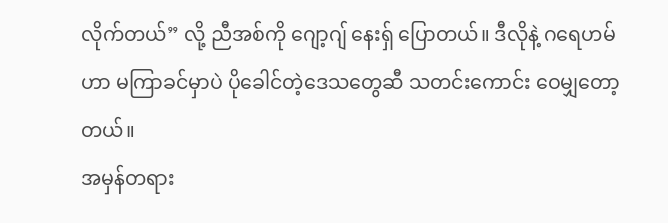လိုက်တယ်” လို့ ညီအစ်ကို ဂျော့ဂျ် နေးရှ် ပြောတယ်။ ဒီလိုနဲ့ ဂရေဟမ်ဟာ မကြာခင်မှာပဲ ပိုခေါင်တဲ့ဒေသတွေဆီ သတင်းကောင်း ဝေမျှတော့တယ်။
အမှန်တရား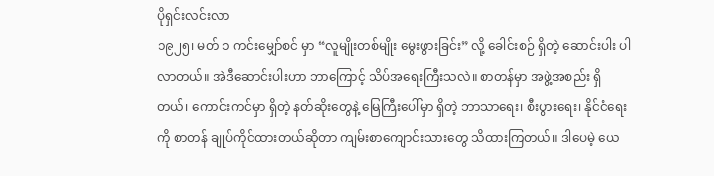ပိုရှင်းလင်းလာ
၁၉၂၅၊ မတ် ၁ ကင်းမျှော်စင် မှာ “လူမျိုးတစ်မျိုး မွေးဖွားခြင်း” လို့ ခေါင်းစဉ် ရှိတဲ့ ဆောင်းပါး ပါလာတယ်။ အဲဒီဆောင်းပါးဟာ ဘာကြောင့် သိပ်အရေးကြီးသလဲ။ စာတန်မှာ အဖွဲ့အစည်း ရှိတယ်၊ ကောင်းကင်မှာ ရှိတဲ့ နတ်ဆိုးတွေနဲ့ မြေကြီးပေါ်မှာ ရှိတဲ့ ဘာသာရေး၊ စီးပွားရေး၊ နိုင်ငံရေးကို စာတန် ချုပ်ကိုင်ထားတယ်ဆိုတာ ကျမ်းစာကျောင်းသားတွေ သိထားကြတယ်။ ဒါပေမဲ့ ယေ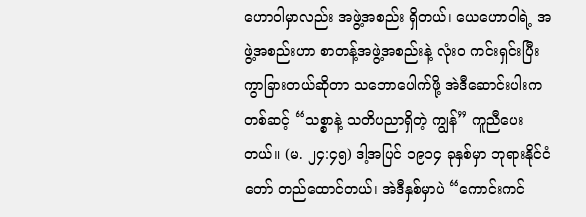ဟောဝါမှာလည်း အဖွဲ့အစည်း ရှိတယ်၊ ယေဟောဝါရဲ့ အဖွဲ့အစည်းဟာ စာတန့်အဖွဲ့အစည်းနဲ့ လုံးဝ ကင်းရှင်းပြီး ကွာခြားတယ်ဆိုတာ သဘောပေါက်ဖို့ အဲဒီဆောင်းပါးကတစ်ဆင့် “သစ္စာနဲ့ သတိပညာရှိတဲ့ ကျွန်” ကူညီပေးတယ်။ (မ. ၂၄:၄၅) ဒါ့အပြင် ၁၉၁၄ ခုနှစ်မှာ ဘုရားနိုင်ငံတော် တည်ထောင်တယ်၊ အဲဒီနှစ်မှာပဲ “ကောင်းကင်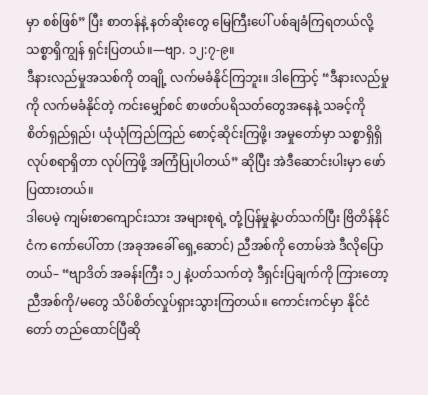မှာ စစ်ဖြစ်” ပြီး စာတန်နဲ့ နတ်ဆိုးတွေ မြေကြီးပေါ် ပစ်ချခံကြရတယ်လို့ သစ္စာရှိကျွန် ရှင်းပြတယ်။—ဗျာ. ၁၂:၇-၉။
ဒီနားလည်မှုအသစ်ကို တချို့ လက်မခံနိုင်ကြဘူး။ ဒါကြောင့် “ဒီနားလည်မှုကို လက်မခံနိုင်တဲ့ ကင်းမျှော်စင် စာဖတ်ပရိသတ်တွေအနေနဲ့ သခင့်ကို စိတ်ရှည်ရှည်၊ ယုံယုံကြည်ကြည် စောင့်ဆိုင်းကြဖို့၊ အမှုတော်မှာ သစ္စာရှိရှိ လုပ်စရာရှိတာ လုပ်ကြဖို့ အကြံပြုပါတယ်” ဆိုပြီး အဲဒီဆောင်းပါးမှာ ဖော်ပြထားတယ်။
ဒါပေမဲ့ ကျမ်းစာကျောင်းသား အများစုရဲ့ တုံ့ပြန်မှုနဲ့ပတ်သက်ပြီး ဗြိတိန်နိုင်ငံက ကော်ပေါ်တာ (အခုအခေါ် ရှေ့ဆောင်) ညီအစ်ကို တောမ်အဲ ဒီလိုပြောတယ်– “ဗျာဒိတ် အခန်းကြီး ၁၂ နဲ့ပတ်သက်တဲ့ ဒီရှင်းပြချက်ကို ကြားတော့ ညီအစ်ကို/မတွေ သိပ်စိတ်လှုပ်ရှားသွားကြတယ်။ ကောင်းကင်မှာ နိုင်ငံတော် တည်ထောင်ပြီဆို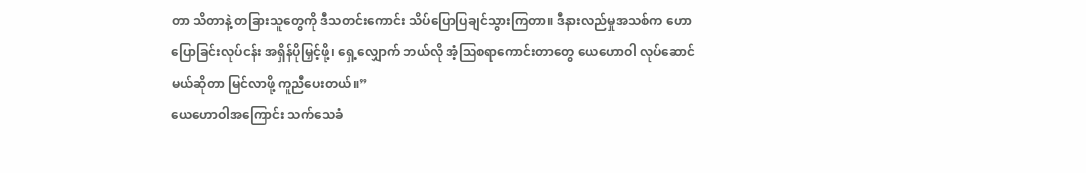တာ သိတာနဲ့ တခြားသူတွေကို ဒီသတင်းကောင်း သိပ်ပြောပြချင်သွားကြတာ။ ဒီနားလည်မှုအသစ်က ဟောပြောခြင်းလုပ်ငန်း အရှိန်ပိုမြှင့်ဖို့၊ ရှေ့လျှောက် ဘယ်လို အံ့ဩစရာကောင်းတာတွေ ယေဟောဝါ လုပ်ဆောင်မယ်ဆိုတာ မြင်လာဖို့ ကူညီပေးတယ်။”
ယေဟောဝါအကြောင်း သက်သေခံ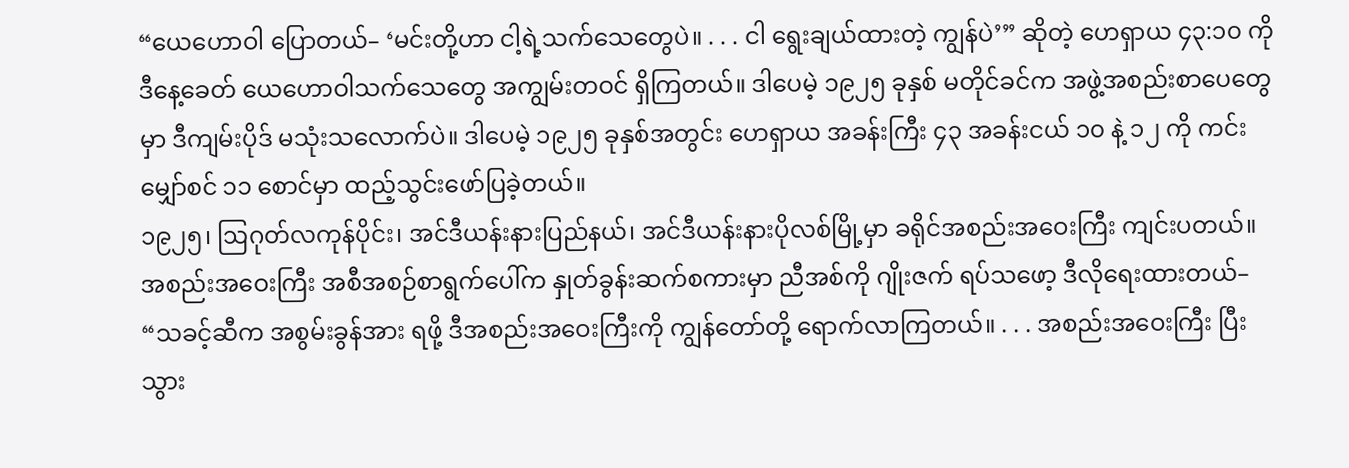“ယေဟောဝါ ပြောတယ်– ‘မင်းတို့ဟာ ငါ့ရဲ့သက်သေတွေပဲ။ . . . ငါ ရွေးချယ်ထားတဲ့ ကျွန်ပဲ’” ဆိုတဲ့ ဟေရှာယ ၄၃:၁၀ ကို ဒီနေ့ခေတ် ယေဟောဝါသက်သေတွေ အကျွမ်းတဝင် ရှိကြတယ်။ ဒါပေမဲ့ ၁၉၂၅ ခုနှစ် မတိုင်ခင်က အဖွဲ့အစည်းစာပေတွေမှာ ဒီကျမ်းပိုဒ် မသုံးသလောက်ပဲ။ ဒါပေမဲ့ ၁၉၂၅ ခုနှစ်အတွင်း ဟေရှာယ အခန်းကြီး ၄၃ အခန်းငယ် ၁၀ နဲ့ ၁၂ ကို ကင်းမျှော်စင် ၁၁ စောင်မှာ ထည့်သွင်းဖော်ပြခဲ့တယ်။
၁၉၂၅၊ ဩဂုတ်လကုန်ပိုင်း၊ အင်ဒီယန်းနားပြည်နယ်၊ အင်ဒီယန်းနားပိုလစ်မြို့မှာ ခရိုင်အစည်းအဝေးကြီး ကျင်းပတယ်။ အစည်းအဝေးကြီး အစီအစဉ်စာရွက်ပေါ်က နှုတ်ခွန်းဆက်စကားမှာ ညီအစ်ကို ဂျိုးဇက် ရပ်သဖော့ ဒီလိုရေးထားတယ်– “သခင့်ဆီက အစွမ်းခွန်အား ရဖို့ ဒီအစည်းအဝေးကြီးကို ကျွန်တော်တို့ ရောက်လာကြတယ်။ . . . အစည်းအဝေးကြီး ပြီးသွား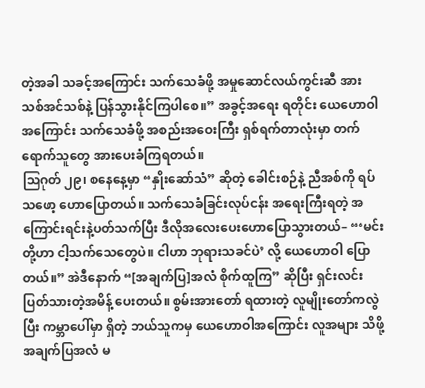တဲ့အခါ သခင့်အကြောင်း သက်သေခံဖို့ အမှုဆောင်လယ်ကွင်းဆီ အားသစ်အင်သစ်နဲ့ ပြန်သွားနိုင်ကြပါစေ။” အခွင့်အရေး ရတိုင်း ယေဟောဝါအကြောင်း သက်သေခံဖို့ အစည်းအဝေးကြီး ရှစ်ရက်တာလုံးမှာ တက်ရောက်သူတွေ အားပေးခံကြရတယ်။
ဩဂုတ် ၂၉၊ စနေနေ့မှာ “နှိုးဆော်သံ” ဆိုတဲ့ ခေါင်းစဉ်နဲ့ ညီအစ်ကို ရပ်သဖော့ ဟောပြောတယ်။ သက်သေခံခြင်းလုပ်ငန်း အရေးကြီးရတဲ့ အကြောင်းရင်းနဲ့ပတ်သက်ပြီး ဒီလိုအလေးပေးဟောပြောသွားတယ်– “‘မင်းတို့ဟာ ငါ့သက်သေတွေပဲ။ ငါဟာ ဘုရားသခင်ပဲ’ လို့ ယေဟောဝါ ပြောတယ်။” အဲဒီနောက် “[အချက်ပြ]အလံ စိုက်ထူကြ” ဆိုပြီး ရှင်းလင်းပြတ်သားတဲ့အမိန့် ပေးတယ်။ စွမ်းအားတော် ရထားတဲ့ လူမျိုးတော်ကလွဲပြီး ကမ္ဘာပေါ်မှာ ရှိတဲ့ ဘယ်သူကမှ ယေဟောဝါအကြောင်း လူအများ သိဖို့ အချက်ပြအလံ မ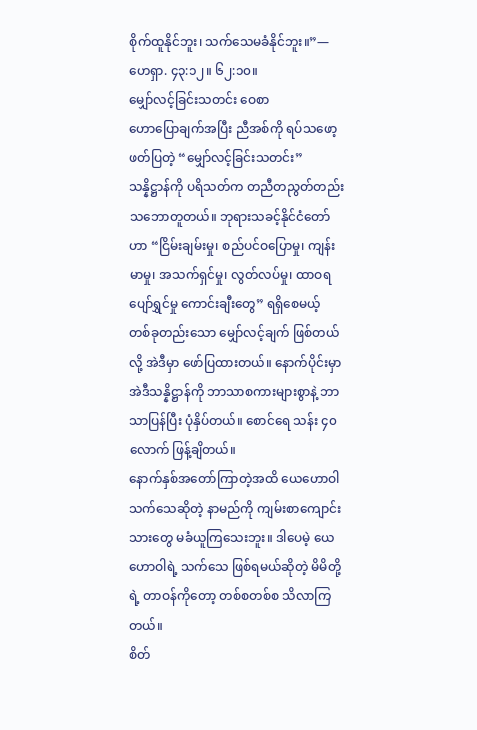စိုက်ထူနိုင်ဘူး၊ သက်သေမခံနိုင်ဘူး။”—ဟေရှာ. ၄၃:၁၂။ ၆၂:၁၀။
မျှော်လင့်ခြင်းသတင်း ဝေစာ
ဟောပြောချက်အပြီး ညီအစ်ကို ရပ်သဖော့ ဖတ်ပြတဲ့ “မျှော်လင့်ခြင်းသတင်း” သန္နိဋ္ဌာန်ကို ပရိသတ်က တညီတညွတ်တည်း သဘောတူတယ်။ ဘုရားသခင့်နိုင်ငံတော်ဟာ “ငြိမ်းချမ်းမှု၊ စည်ပင်ဝပြောမှု၊ ကျန်းမာမှု၊ အသက်ရှင်မှု၊ လွတ်လပ်မှု၊ ထာဝရပျော်ရွှင်မှု ကောင်းချီးတွေ” ရရှိစေမယ့် တစ်ခုတည်းသော မျှော်လင့်ချက် ဖြစ်တယ်လို့ အဲဒီမှာ ဖော်ပြထားတယ်။ နောက်ပိုင်းမှာ အဲဒီသန္နိဋ္ဌာန်ကို ဘာသာစကားများစွာနဲ့ ဘာသာပြန်ပြီး ပုံနှိပ်တယ်။ စောင်ရေ သန်း ၄၀ လောက် ဖြန့်ချိတယ်။
နောက်နှစ်အတော်ကြာတဲ့အထိ ယေဟောဝါသက်သေဆိုတဲ့ နာမည်ကို ကျမ်းစာကျောင်းသားတွေ မခံယူကြသေးဘူး။ ဒါပေမဲ့ ယေဟောဝါရဲ့ သက်သေ ဖြစ်ရမယ်ဆိုတဲ့ မိမိတို့ရဲ့ တာဝန်ကိုတော့ တစ်စတစ်စ သိလာကြတယ်။
စိတ်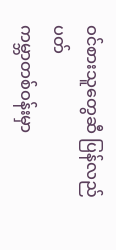ဝင်စားသူတွေဆီ ပြန်လည်ပတ်
ကမ္ဘာတစ်ဝန်းမှာ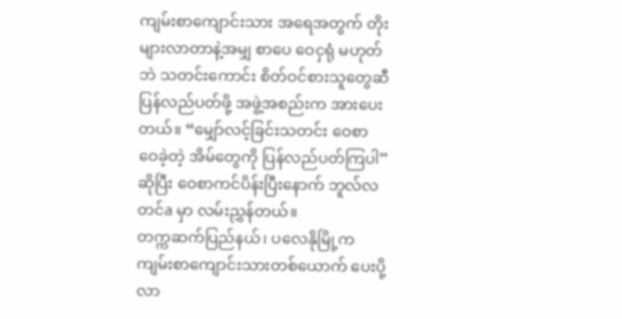ကျမ်းစာကျောင်းသား အရေအတွက် တိုးများလာတာနဲ့အမျှ စာပေ ဝေငှရုံ မဟုတ်ဘဲ သတင်းကောင်း စိတ်ဝင်စားသူတွေဆီ ပြန်လည်ပတ်ဖို့ အဖွဲ့အစည်းက အားပေးတယ်။ “မျှော်လင့်ခြင်းသတင်း ဝေစာ ဝေခဲ့တဲ့ အိမ်တွေကို ပြန်လည်ပတ်ကြပါ” ဆိုပြီး ဝေစာကင်ပိန်းပြီးနောက် ဘူလ်လတင်a မှာ လမ်းညွှန်တယ်။
တက္ကဆက်ပြည်နယ်၊ ပလေနိုမြို့က ကျမ်းစာကျောင်းသားတစ်ယောက် ပေးပို့လာ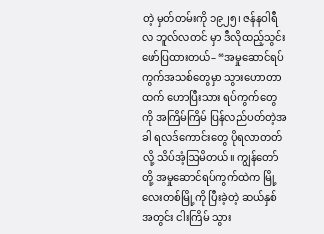တဲ့ မှတ်တမ်းကို ၁၉၂၅၊ ဇန်နဝါရီလ ဘူလ်လတင် မှာ ဒီလိုထည့်သွင်းဖော်ပြထားတယ်– “အမှုဆောင်ရပ်ကွက်အသစ်တွေမှာ သွားဟောတာထက် ဟောပြီးသား ရပ်ကွက်တွေကို အကြိမ်ကြိမ် ပြန်လည်ပတ်တဲ့အခါ ရလဒ်ကောင်းတွေ ပိုရလာတတ်လို့ သိပ်အံ့ဩမိတယ်။ ကျွန်တော်တို့ အမှုဆောင်ရပ်ကွက်ထဲက မြို့လေးတစ်မြို့ကို ပြီးခဲ့တဲ့ ဆယ်နှစ်အတွင်း ငါးကြိမ် သွား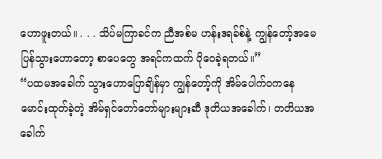ဟောဖူးတယ်။ . . . သိပ်မကြာခင်က ညီအစ်မ ဟန်းဒရခ်စ်နဲ့ ကျွန်တော့်အမေ ပြန်သွားဟောတော့ စာပေတွေ အရင်ကထက် ပိုဝေခဲ့ရတယ်။”
“ပထမအခေါက် သွားဟောပြောချိန်မှာ ကျွန်တော့်ကို အိမ်ပေါက်ဝကနေ မောင်းထုတ်ခဲ့တဲ့ အိမ်ရှင်တော်တော်များများဆီ ဒုတိယအခေါက်၊ တတိယအခေါက်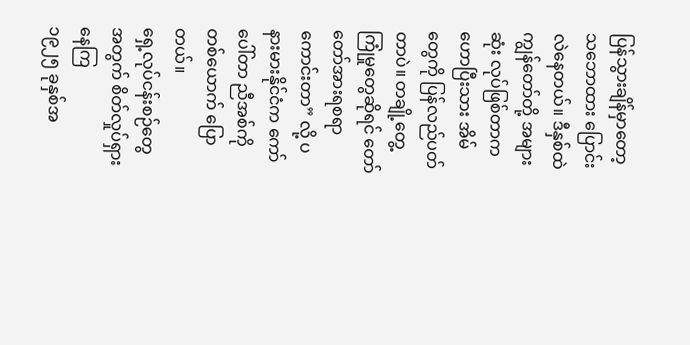ပြန်သွားချိန်မှာတော့ သဘောထား ပြောင်းလဲနေတယ်။ ဒီနှစ်ထဲ ကျွန်တော်တို့ အများဆုံး လုပ်ဖြစ်တာက ဟောပြီးသား အိမ်တွေကို ပြန်လည်ပတ်တာပဲ။ တချို့တွေ့ကြုံမှုတွေဆိုရင် တော်တော်အားရစရာကောင်းတာ” လို့ ပနားမားနိုင်ငံက ကော်ပေါ်တာ ညီအစ်ကိုတစ်ယောက် ပြောတယ်။
ရှေ့လုပ်ငန်းစဉ်တွေအတွက် စိတ်လှုပ်ရှားနေကြ
၁၉၂၅ ခုနှစ်အ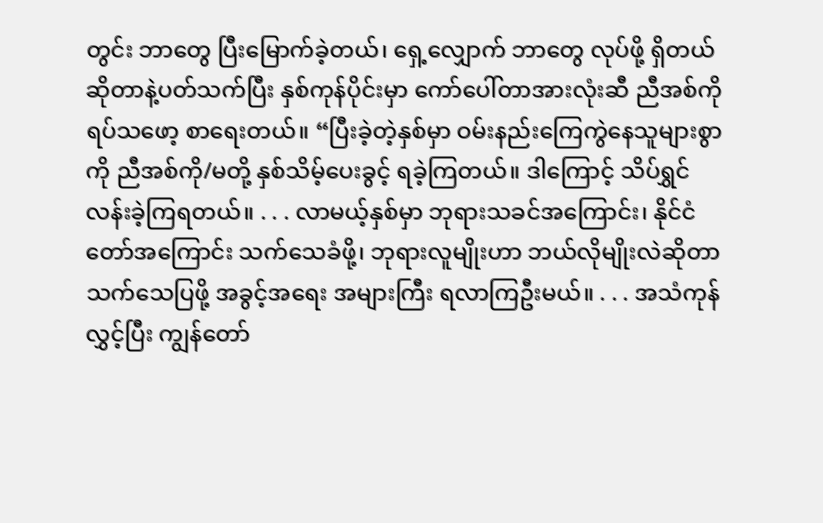တွင်း ဘာတွေ ပြီးမြောက်ခဲ့တယ်၊ ရှေ့လျှောက် ဘာတွေ လုပ်ဖို့ ရှိတယ်ဆိုတာနဲ့ပတ်သက်ပြီး နှစ်ကုန်ပိုင်းမှာ ကော်ပေါ်တာအားလုံးဆီ ညီအစ်ကို ရပ်သဖော့ စာရေးတယ်။ “ပြီးခဲ့တဲ့နှစ်မှာ ဝမ်းနည်းကြေကွဲနေသူများစွာကို ညီအစ်ကို/မတို့ နှစ်သိမ့်ပေးခွင့် ရခဲ့ကြတယ်။ ဒါကြောင့် သိပ်ရွှင်လန်းခဲ့ကြရတယ်။ . . . လာမယ့်နှစ်မှာ ဘုရားသခင်အကြောင်း၊ နိုင်ငံတော်အကြောင်း သက်သေခံဖို့၊ ဘုရားလူမျိုးဟာ ဘယ်လိုမျိုးလဲဆိုတာ သက်သေပြဖို့ အခွင့်အရေး အများကြီး ရလာကြဦးမယ်။ . . . အသံကုန်လွှင့်ပြီး ကျွန်တော်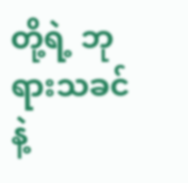တို့ရဲ့ ဘုရားသခင်နဲ့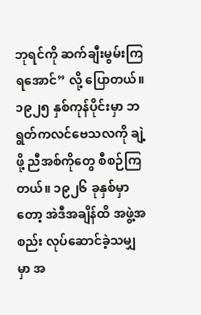ဘုရင်ကို ဆက်ချီးမွမ်းကြရအောင်” လို့ ပြောတယ်။
၁၉၂၅ နှစ်ကုန်ပိုင်းမှာ ဘရွတ်ကလင်ဗေသလကို ချဲ့ဖို့ ညီအစ်ကိုတွေ စီစဉ်ကြတယ်။ ၁၉၂၆ ခုနှစ်မှာတော့ အဲဒီအချိန်ထိ အဖွဲ့အစည်း လုပ်ဆောင်ခဲ့သမျှမှာ အ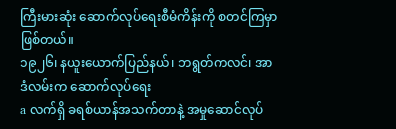ကြီးမားဆုံး ဆောက်လုပ်ရေးစီမံကိန်းကို စတင်ကြမှာ ဖြစ်တယ်။
၁၉၂၆၊ နယူးယောက်ပြည်နယ်၊ ဘရွတ်ကလင်၊ အာဒံလမ်းက ဆောက်လုပ်ရေး
a လက်ရှိ ခရစ်ယာန်အသက်တာနဲ့ အမှုဆောင်လုပ်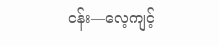ငန်း—လေ့ကျင့်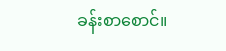ခန်းစာစောင်။